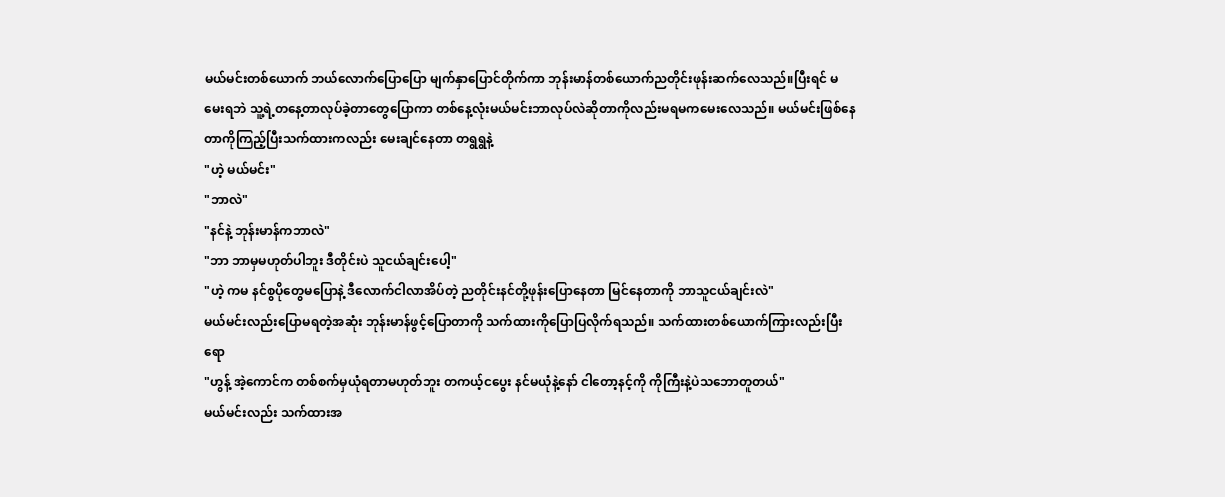မယ်မင်းတစ်ယောက် ဘယ်လောက်ပြောပြော မျက်နှာပြောင်တိုက်ကာ ဘုန်းမာန်တစ်ယောက်ညတိုင်းဖုန်းဆက်လေသည်။ပြီးရင် မမေးရဘဲ သူ့ရဲ့တနေ့တာလုပ်ခဲ့တာတွေပြောကာ တစ်နေ့လုံးမယ်မင်းဘာလုပ်လဲဆိုတာကိုလည်းမရမကမေးလေသည်။ မယ်မင်းဖြစ်နေတာကိုကြည့်ပြီးသက်ထားကလည်း မေးချင်နေတာ တရွရွနဲ့
"ဟဲ့ မယ်မင်း"
"ဘာလဲ"
"နင်နဲ့ ဘုန်းမာန်ကဘာလဲ"
"ဘာ ဘာမှမဟုတ်ပါဘူး ဒီတိုင်းပဲ သူငယ်ချင်းပေါ့"
"ဟဲ့ ကမ နင်စွပိုတွေမပြောနဲ့ ဒီလောက်ငါလာအိပ်တဲ့ ညတိုင်းနင်တို့ဖုန်းပြောနေတာ မြင်နေတာကို ဘာသူငယ်ချင်းလဲ"
မယ်မင်းလည်းပြောမရတဲ့အဆုံး ဘုန်းမာန်ဖွင့်ပြောတာကို သက်ထားကိုပြောပြလိုက်ရသည်။ သက်ထားတစ်ယောက်ကြားလည်းပြီးရော
"ဟွန့် အဲ့ကောင်က တစ်စက်မှယုံရတာမဟုတ်ဘူး တကယ့်ငပွေး နင်မယုံနဲ့နော် ငါတော့နင့်ကို ကိုကြီးနဲ့ပဲသဘောတူတယ်"
မယ်မင်းလည်း သက်ထားအ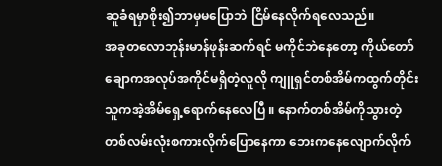ဆူခံရမှာစိုး၍ဘာမှမပြောဘဲ ငြိမ်နေလိုက်ရလေသည်။
အခုတလောဘုန်းမာန်ဖုန်းဆက်ရင် မကိုင်ဘဲနေတော့ ကိုယ်တော်ချောကအလုပ်အကိုင်မရှိတဲ့လူလို ကျူရှင်တစ်အိမ်ကထွက်တိုင်း သူကအဲ့အိမ်ရှေ့ရောက်နေလေပြီ ။ နောက်တစ်အိမ်ကိုသွားတဲ့ တစ်လမ်းလုံးစကားလိုက်ပြောနေကာ ဘေးကနေလျောက်လိုက်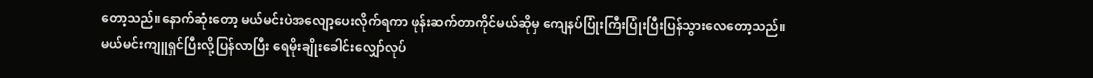တော့သည်။နောက်ဆုံးတော့ မယ်မင်းပဲအလျော့ပေးလိုက်ရကာ ဖုန်းဆက်တာကိုင်မယ်ဆိုမှ ကျေနပ်ပြုံးကြီးပြုံးပြီးပြန်သွားလေတော့သည်။
မယ်မင်းကျူရှင်ပြီးလို့ပြန်လာပြီး ရေမိုးချိုးခေါင်းလျှော်လုပ်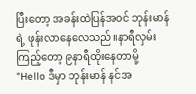ပြီးတော့ အခန်းထဲပြန်အဝင် ဘုန်းမာန်ရဲ့ ဖုန်းလာနေလေသည်။နာရီလှမ်းကြည့်တော့ ၉နာရီထိုးနေတာမို့
"Hello ဒီမှာ ဘုန်းမာန် နင်အ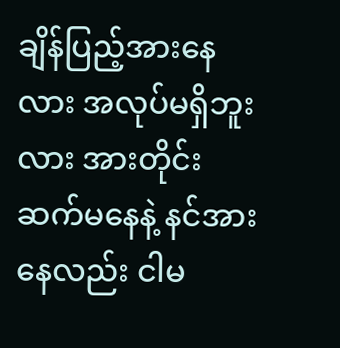ချိန်ပြည့်အားနေလား အလုပ်မရှိဘူးလား အားတိုင်းဆက်မနေနဲ့ နင်အားနေလည်း ငါမ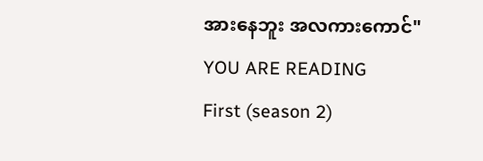အားနေဘူး အလကားကောင်"
YOU ARE READING
First (season 2)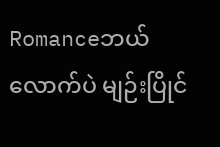Romanceဘယ်လောက်ပဲ မျဉ်းပြိုင်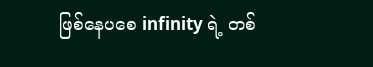ဖြစ်နေပစေ infinity ရဲ့ တစ်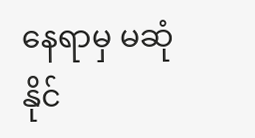နေရာမှ မဆုံနိုင်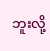ဘူးလို့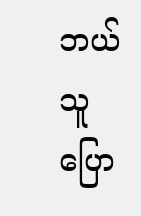ဘယ်သူပြော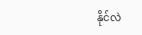နိုင်လဲ